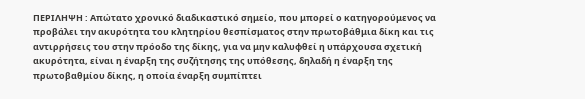ΠΕΡΙΛΗΨΗ : Απώτατο χρονικό διαδικαστικό σημείο, που μπορεί ο κατηγορούμενος να προβάλει την ακυρότητα του κλητηρίου θεσπίσματος στην πρωτοβάθμια δίκη και τις αντιρρήσεις του στην πρόοδο της δίκης, για να μην καλυφθεί η υπάρχουσα σχετική ακυρότητα, είναι η έναρξη της συζήτησης της υπόθεσης, δηλαδή η έναρξη της πρωτοβαθμίου δίκης, η οποία έναρξη συμπίπτει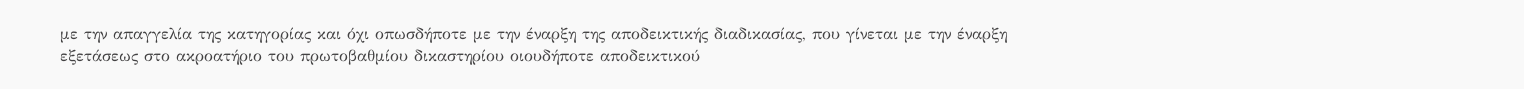με την απαγγελία της κατηγορίας και όχι οπωσδήποτε με την έναρξη της αποδεικτικής διαδικασίας, που γίνεται με την έναρξη εξετάσεως στο ακροατήριο του πρωτοβαθμίου δικαστηρίου οιουδήποτε αποδεικτικού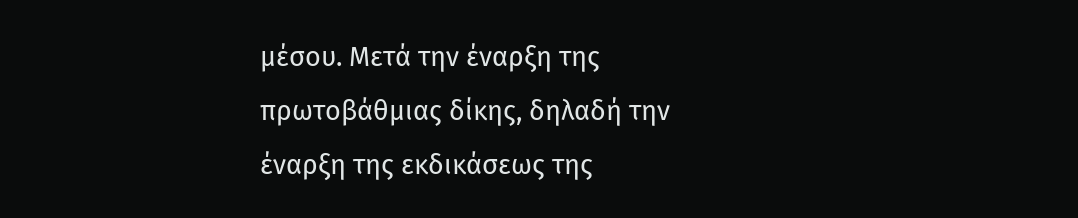μέσου. Μετά την έναρξη της πρωτοβάθμιας δίκης, δηλαδή την έναρξη της εκδικάσεως της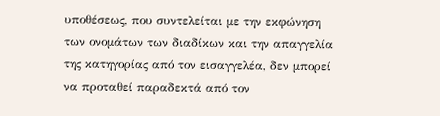υποθέσεως, που συντελείται με την εκφώνηση των ονομάτων των διαδίκων και την απαγγελία της κατηγορίας από τον εισαγγελέα, δεν μπορεί να προταθεί παραδεκτά από τον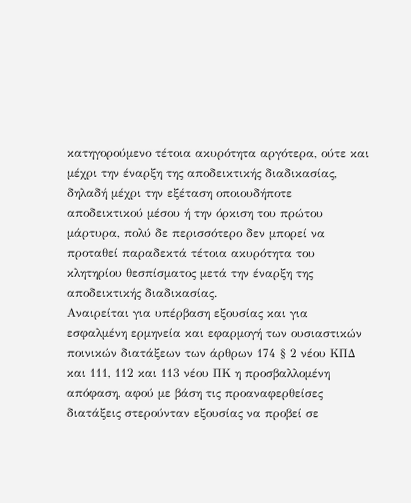κατηγορούμενο τέτοια ακυρότητα αργότερα, ούτε και μέχρι την έναρξη της αποδεικτικής διαδικασίας, δηλαδή μέχρι την εξέταση οποιουδήποτε αποδεικτικού μέσου ή την όρκιση του πρώτου μάρτυρα, πολύ δε περισσότερο δεν μπορεί να προταθεί παραδεκτά τέτοια ακυρότητα του κλητηρίου θεσπίσματος μετά την έναρξη της αποδεικτικής διαδικασίας.
Αναιρείται για υπέρβαση εξουσίας και για εσφαλμένη ερμηνεία και εφαρμογή των ουσιαστικών ποινικών διατάξεων των άρθρων 174 § 2 νέου ΚΠΔ και 111, 112 και 113 νέου ΠΚ η προσβαλλομένη απόφαση, αφού με βάση τις προαναφερθείσες διατάξεις στερούνταν εξουσίας να προβεί σε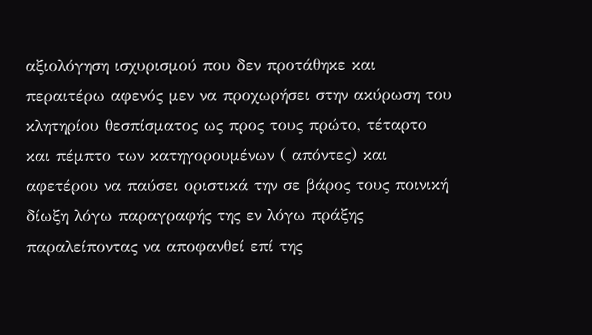αξιολόγηση ισχυρισμού που δεν προτάθηκε και περαιτέρω αφενός μεν να προχωρήσει στην ακύρωση του κλητηρίου θεσπίσματος ως προς τους πρώτο, τέταρτο και πέμπτο των κατηγορουμένων ( απόντες) και αφετέρου να παύσει οριστικά την σε βάρος τους ποινική δίωξη λόγω παραγραφής της εν λόγω πράξης παραλείποντας να αποφανθεί επί της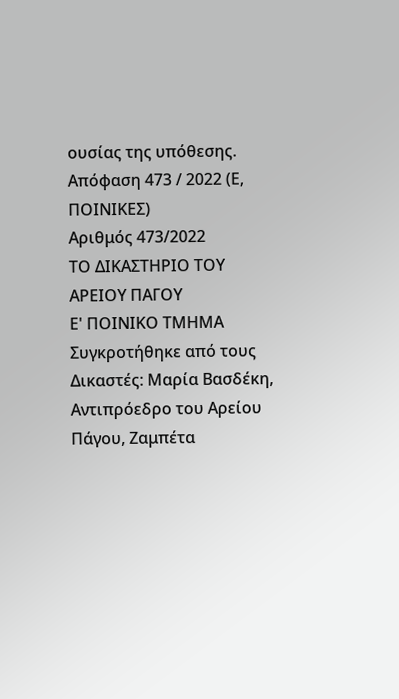ουσίας της υπόθεσης.
Απόφαση 473 / 2022 (Ε, ΠΟΙΝΙΚΕΣ)
Αριθμός 473/2022
ΤΟ ΔΙΚΑΣΤΗΡΙΟ ΤΟΥ ΑΡΕΙΟΥ ΠΑΓΟΥ
Ε' ΠΟΙΝΙΚΟ ΤΜΗΜΑ
Συγκροτήθηκε από τους Δικαστές: Μαρία Βασδέκη, Αντιπρόεδρο του Αρείου Πάγου, Ζαμπέτα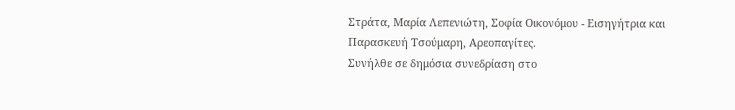Στράτα, Μαρία Λεπενιώτη, Σοφία Οικονόμου - Εισηγήτρια και Παρασκευή Τσούμαρη, Αρεοπαγίτες.
Συνήλθε σε δημόσια συνεδρίαση στο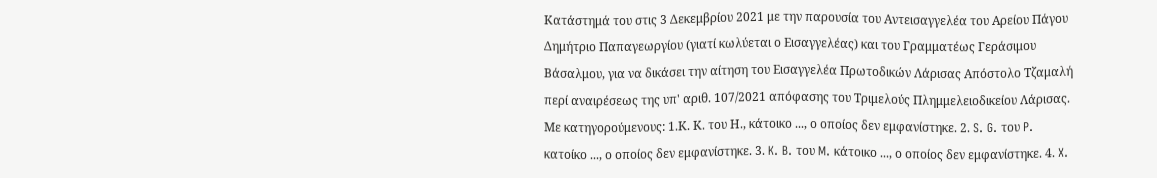Κατάστημά του στις 3 Δεκεμβρίου 2021 με την παρουσία του Αντεισαγγελέα του Αρείου Πάγου Δημήτριο Παπαγεωργίου (γιατί κωλύεται ο Εισαγγελέας) και του Γραμματέως Γεράσιμου Βάσαλμου, για να δικάσει την αίτηση του Εισαγγελέα Πρωτοδικών Λάρισας Απόστολο Τζαμαλή περί αναιρέσεως της υπ' αριθ. 107/2021 απόφασης του Τριμελούς Πλημμελειοδικείου Λάρισας. Με κατηγορούμενους: 1.Κ. Κ. του Η., κάτοικο ..., ο οποίος δεν εμφανίστηκε. 2. S. G. του P. κατοίκο ..., ο οποίος δεν εμφανίστηκε. 3. K. B. του M. κάτοικο ..., ο οποίος δεν εμφανίστηκε. 4. X.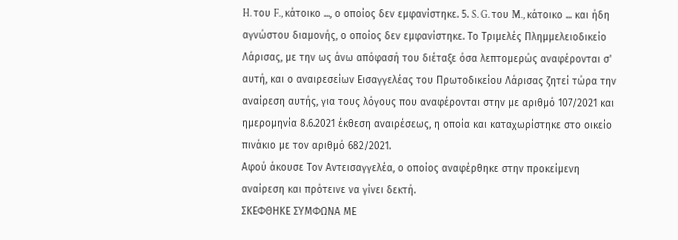H. του F., κάτοικο ..., ο οποίος δεν εμφανίστηκε. 5. S. G. του M., κάτοικο ... και ήδη αγνώστου διαμονής, ο οποίος δεν εμφανίστηκε. Το Τριμελές Πλημμελειοδικείο Λάρισας, με την ως άνω απόφασή του διέταξε όσα λεπτομερώς αναφέρονται σ' αυτή, και ο αναιρεσείων Εισαγγελέας του Πρωτοδικείου Λάρισας ζητεί τώρα την αναίρεση αυτής, για τους λόγους που αναφέρονται στην με αριθμό 107/2021 και ημερομηνία 8.6.2021 έκθεση αναιρέσεως, η οποία και καταχωρίστηκε στο οικείο πινάκιο με τον αριθμό 682/2021.
Αφού άκουσε Tον Αντεισαγγελέα, ο οποίος αναφέρθηκε στην προκείμενη αναίρεση και πρότεινε να γίνει δεκτή.
ΣΚΕΦΘΗΚΕ ΣΥΜΦΩΝΑ ΜΕ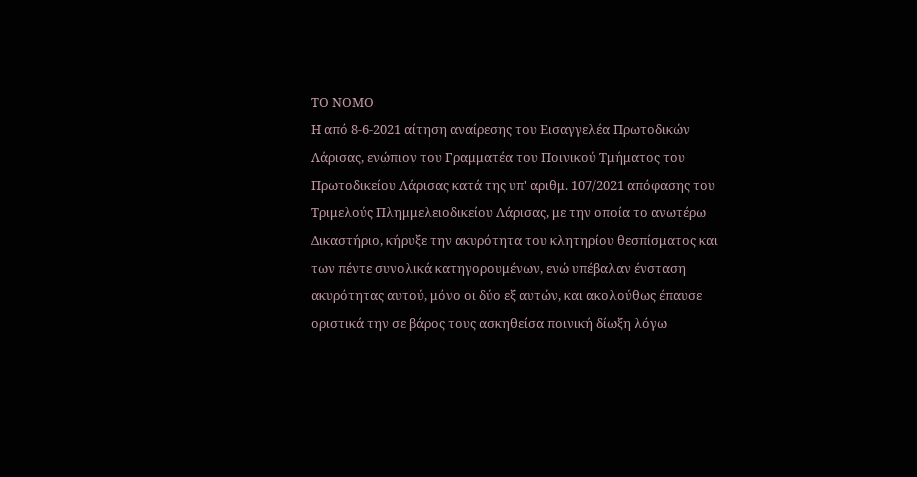ΤΟ ΝΟΜΟ
Η από 8-6-2021 αίτηση αναίρεσης του Εισαγγελέα Πρωτοδικών Λάρισας, ενώπιον του Γραμματέα του Ποινικού Τμήματος του Πρωτοδικείου Λάρισας κατά της υπ' αριθμ. 107/2021 απόφασης του Τριμελούς Πλημμελειοδικείου Λάρισας, με την οποία το ανωτέρω Δικαστήριο, κήρυξε την ακυρότητα του κλητηρίου θεσπίσματος και των πέντε συνολικά κατηγορουμένων, ενώ υπέβαλαν ένσταση ακυρότητας αυτού, μόνο οι δύο εξ αυτών, και ακολούθως έπαυσε οριστικά την σε βάρος τους ασκηθείσα ποινική δίωξη λόγω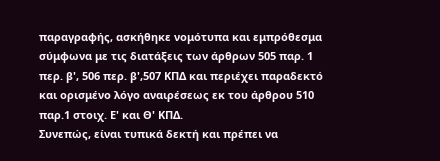παραγραφής, ασκήθηκε νομότυπα και εμπρόθεσμα σύμφωνα με τις διατάξεις των άρθρων 505 παρ. 1 περ. β', 506 περ. β',507 ΚΠΔ και περιέχει παραδεκτό και ορισμένο λόγο αναιρέσεως εκ του άρθρου 510 παρ.1 στοιχ. Ε' και Θ' ΚΠΔ.
Συνεπώς, είναι τυπικά δεκτή και πρέπει να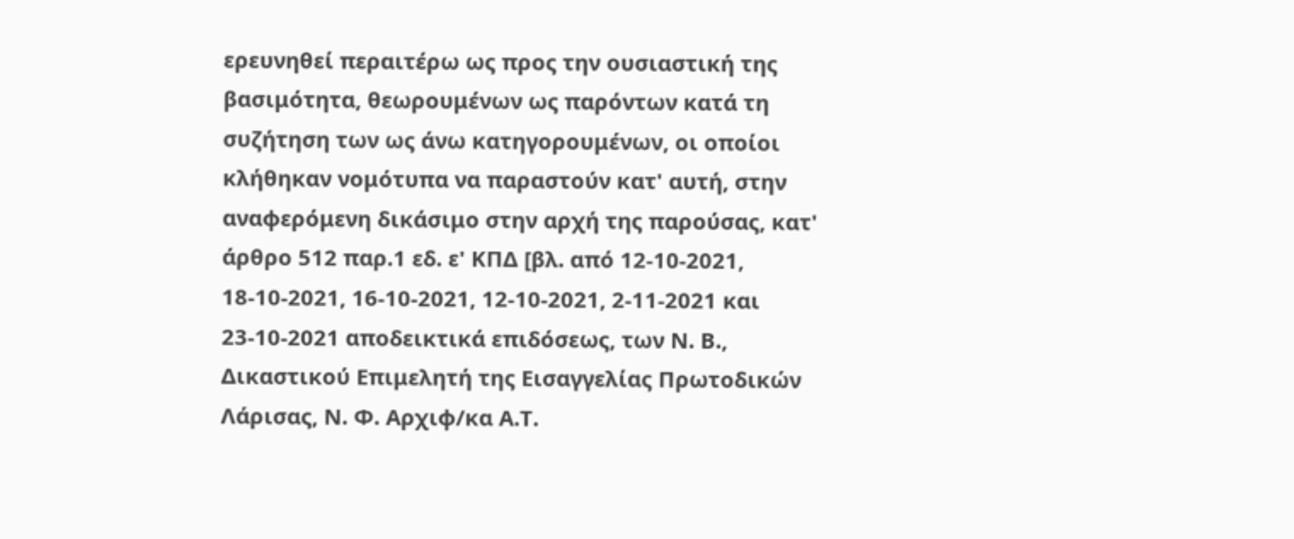ερευνηθεί περαιτέρω ως προς την ουσιαστική της βασιμότητα, θεωρουμένων ως παρόντων κατά τη συζήτηση των ως άνω κατηγορουμένων, οι οποίοι κλήθηκαν νομότυπα να παραστούν κατ' αυτή, στην αναφερόμενη δικάσιμο στην αρχή της παρούσας, κατ' άρθρο 512 παρ.1 εδ. ε' ΚΠΔ [βλ. από 12-10-2021, 18-10-2021, 16-10-2021, 12-10-2021, 2-11-2021 και 23-10-2021 αποδεικτικά επιδόσεως, των Ν. Β., Δικαστικού Επιμελητή της Εισαγγελίας Πρωτοδικών Λάρισας, Ν. Φ. Αρχιφ/κα Α.Τ.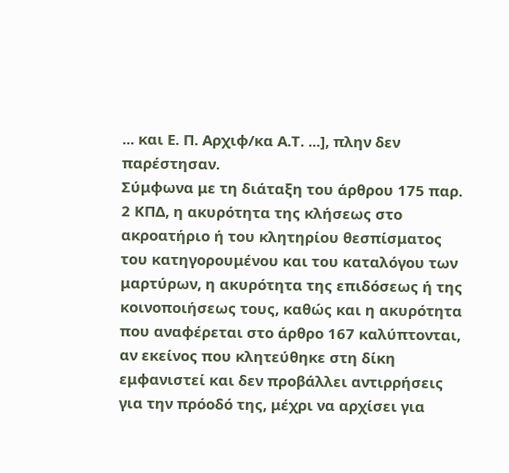... και Ε. Π. Αρχιφ/κα Α.Τ. ...], πλην δεν παρέστησαν.
Σύμφωνα με τη διάταξη του άρθρου 175 παρ. 2 ΚΠΔ, η ακυρότητα της κλήσεως στο ακροατήριο ή του κλητηρίου θεσπίσματος του κατηγορουμένου και του καταλόγου των μαρτύρων, η ακυρότητα της επιδόσεως ή της κοινοποιήσεως τους, καθώς και η ακυρότητα που αναφέρεται στο άρθρο 167 καλύπτονται, αν εκείνος που κλητεύθηκε στη δίκη εμφανιστεί και δεν προβάλλει αντιρρήσεις για την πρόοδό της, μέχρι να αρχίσει για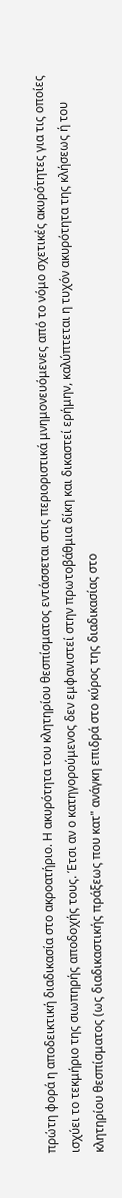πρώτη φορά η αποδεικτική διαδικασία στο ακροατήριο. Η ακυρότητα του κλητηρίου θεσπίσματος εντάσσεται στις περιοριστικά μνημονευόμενες από το νόμο σχετικές ακυρότητες για τις οποίες ισχύει το τεκμήριο της σιωπηρής αποδοχής τους. Έτσι αν ο κατηγορούμενος δεν εμφανιστεί στην πρωτοβάθμια δίκη και δικαστεί ερήμην, καλύπτεται η τυχόν ακυρότητα της κλήσεως ή του κλητηρίου θεσπίσματος (ως διαδικαστικής πράξεως που κατ" ανάγκη επιδρά στο κύρος της διαδικασίας στο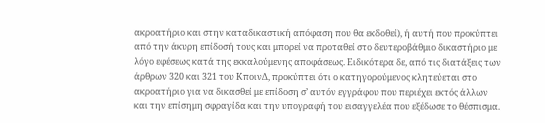ακροατήριο και στην καταδικαστική απόφαση που θα εκδοθεί), ή αυτή που προκύπτει από την άκυρη επίδοσή τους και μπορεί να προταθεί στο δευτεροβάθμιο δικαστήριο με λόγο εφέσεως κατά της εκκαλούμενης αποφάσεως. Ειδικότερα δε, από τις διατάξεις των άρθρων 320 και 321 του ΚποινΔ, προκύπτει ότι ο κατηγορούμενος κλητεύεται στο ακροατήριο για να δικασθεί με επίδοση σ’ αυτόν εγγράφου που περιέχει εκτός άλλων και την επίσημη σφραγίδα και την υπογραφή του εισαγγελέα που εξέδωσε το θέσπισμα.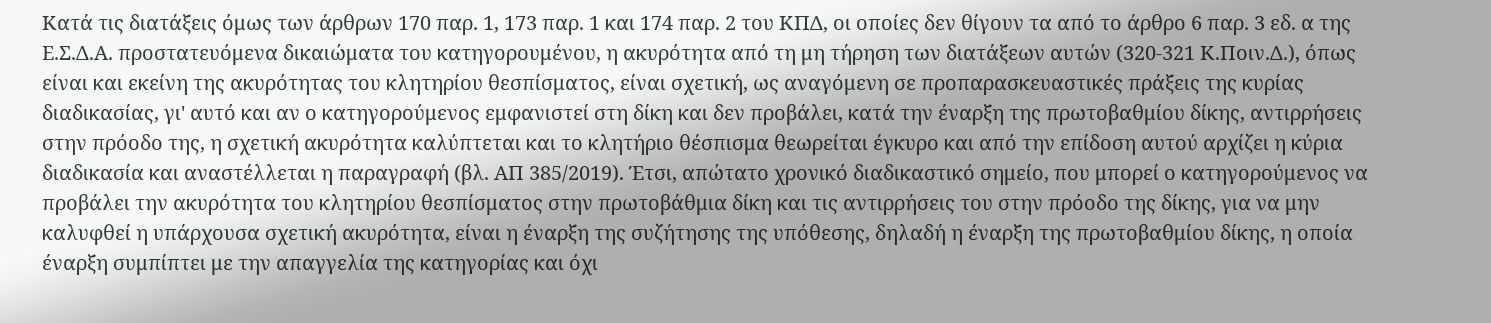Κατά τις διατάξεις όμως των άρθρων 170 παρ. 1, 173 παρ. 1 και 174 παρ. 2 του ΚΠΔ, οι οποίες δεν θίγουν τα από το άρθρο 6 παρ. 3 εδ. α της Ε.Σ.Δ.Α. προστατευόμενα δικαιώματα του κατηγορουμένου, η ακυρότητα από τη μη τήρηση των διατάξεων αυτών (320-321 Κ.Ποιν.Δ.), όπως είναι και εκείνη της ακυρότητας του κλητηρίου θεσπίσματος, είναι σχετική, ως αναγόμενη σε προπαρασκευαστικές πράξεις της κυρίας διαδικασίας, γι' αυτό και αν ο κατηγορούμενος εμφανιστεί στη δίκη και δεν προβάλει, κατά την έναρξη της πρωτοβαθμίου δίκης, αντιρρήσεις στην πρόοδο της, η σχετική ακυρότητα καλύπτεται και το κλητήριο θέσπισμα θεωρείται έγκυρο και από την επίδοση αυτού αρχίζει η κύρια διαδικασία και αναστέλλεται η παραγραφή (βλ. ΑΠ 385/2019). Έτσι, απώτατο χρονικό διαδικαστικό σημείο, που μπορεί ο κατηγορούμενος να προβάλει την ακυρότητα του κλητηρίου θεσπίσματος στην πρωτοβάθμια δίκη και τις αντιρρήσεις του στην πρόοδο της δίκης, για να μην καλυφθεί η υπάρχουσα σχετική ακυρότητα, είναι η έναρξη της συζήτησης της υπόθεσης, δηλαδή η έναρξη της πρωτοβαθμίου δίκης, η οποία έναρξη συμπίπτει με την απαγγελία της κατηγορίας και όχι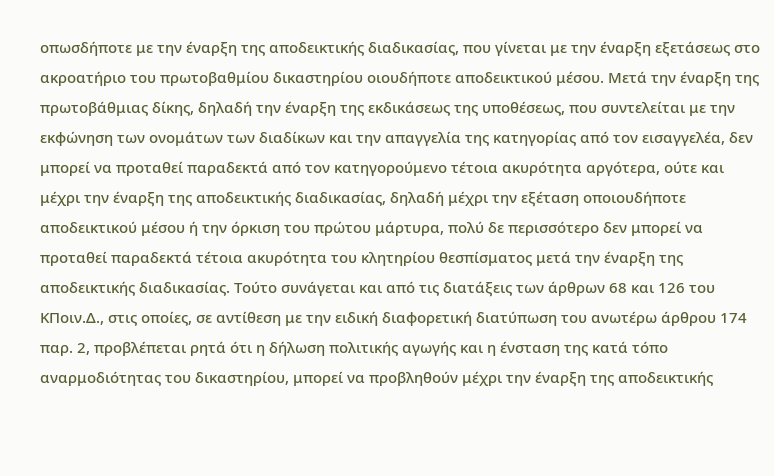οπωσδήποτε με την έναρξη της αποδεικτικής διαδικασίας, που γίνεται με την έναρξη εξετάσεως στο ακροατήριο του πρωτοβαθμίου δικαστηρίου οιουδήποτε αποδεικτικού μέσου. Μετά την έναρξη της πρωτοβάθμιας δίκης, δηλαδή την έναρξη της εκδικάσεως της υποθέσεως, που συντελείται με την εκφώνηση των ονομάτων των διαδίκων και την απαγγελία της κατηγορίας από τον εισαγγελέα, δεν μπορεί να προταθεί παραδεκτά από τον κατηγορούμενο τέτοια ακυρότητα αργότερα, ούτε και μέχρι την έναρξη της αποδεικτικής διαδικασίας, δηλαδή μέχρι την εξέταση οποιουδήποτε αποδεικτικού μέσου ή την όρκιση του πρώτου μάρτυρα, πολύ δε περισσότερο δεν μπορεί να προταθεί παραδεκτά τέτοια ακυρότητα του κλητηρίου θεσπίσματος μετά την έναρξη της αποδεικτικής διαδικασίας. Τούτο συνάγεται και από τις διατάξεις των άρθρων 68 και 126 του ΚΠοιν.Δ., στις οποίες, σε αντίθεση με την ειδική διαφορετική διατύπωση του ανωτέρω άρθρου 174 παρ. 2, προβλέπεται ρητά ότι η δήλωση πολιτικής αγωγής και η ένσταση της κατά τόπο αναρμοδιότητας του δικαστηρίου, μπορεί να προβληθούν μέχρι την έναρξη της αποδεικτικής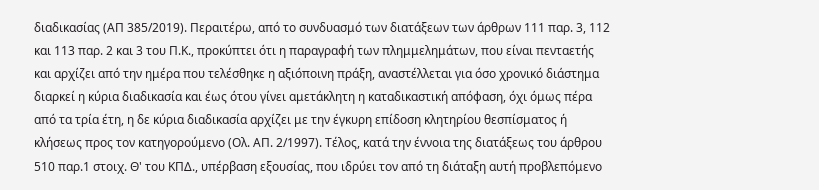διαδικασίας (ΑΠ 385/2019). Περαιτέρω, από το συνδυασμό των διατάξεων των άρθρων 111 παρ. 3, 112 και 113 παρ. 2 και 3 του Π.Κ., προκύπτει ότι η παραγραφή των πλημμελημάτων, που είναι πενταετής και αρχίζει από την ημέρα που τελέσθηκε η αξιόποινη πράξη, αναστέλλεται για όσο χρονικό διάστημα διαρκεί η κύρια διαδικασία και έως ότου γίνει αμετάκλητη η καταδικαστική απόφαση, όχι όμως πέρα από τα τρία έτη, η δε κύρια διαδικασία αρχίζει με την έγκυρη επίδοση κλητηρίου θεσπίσματος ή κλήσεως προς τον κατηγορούμενο (Ολ. ΑΠ. 2/1997). Τέλος, κατά την έννοια της διατάξεως του άρθρου 510 παρ.1 στοιχ. Θ' του ΚΠΔ., υπέρβαση εξουσίας, που ιδρύει τον από τη διάταξη αυτή προβλεπόμενο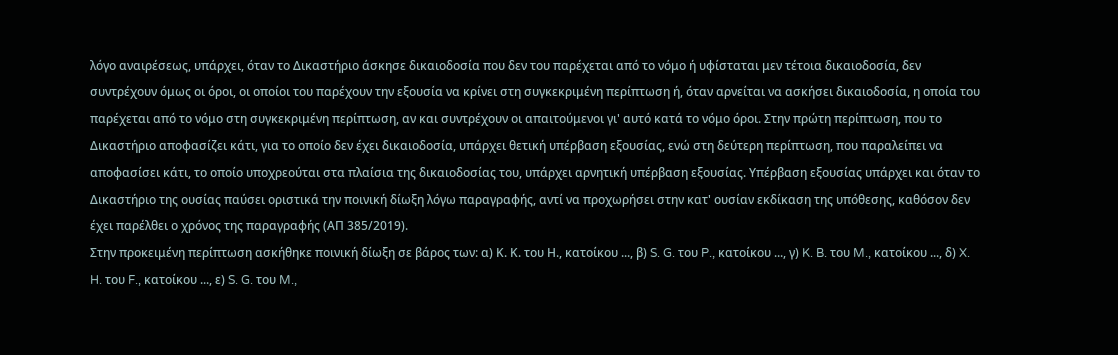λόγο αναιρέσεως, υπάρχει, όταν το Δικαστήριο άσκησε δικαιοδοσία που δεν του παρέχεται από το νόμο ή υφίσταται μεν τέτοια δικαιοδοσία, δεν συντρέχουν όμως οι όροι, οι οποίοι του παρέχουν την εξουσία να κρίνει στη συγκεκριμένη περίπτωση ή, όταν αρνείται να ασκήσει δικαιοδοσία, η οποία του παρέχεται από το νόμο στη συγκεκριμένη περίπτωση, αν και συντρέχουν οι απαιτούμενοι γι' αυτό κατά το νόμο όροι. Στην πρώτη περίπτωση, που το Δικαστήριο αποφασίζει κάτι, για το οποίο δεν έχει δικαιοδοσία, υπάρχει θετική υπέρβαση εξουσίας, ενώ στη δεύτερη περίπτωση, που παραλείπει να αποφασίσει κάτι, το οποίο υποχρεούται στα πλαίσια της δικαιοδοσίας του, υπάρχει αρνητική υπέρβαση εξουσίας. Υπέρβαση εξουσίας υπάρχει και όταν το Δικαστήριο της ουσίας παύσει οριστικά την ποινική δίωξη λόγω παραγραφής, αντί να προχωρήσει στην κατ' ουσίαν εκδίκαση της υπόθεσης, καθόσον δεν έχει παρέλθει ο χρόνος της παραγραφής (ΑΠ 385/2019).
Στην προκειμένη περίπτωση ασκήθηκε ποινική δίωξη σε βάρος των: α) Κ. Κ. του Η., κατοίκου ..., β) S. G. του P., κατοίκου ..., γ) K. B. του M., κατοίκου ..., δ) X. H. του F., κατοίκου ..., ε) S. G. του M.,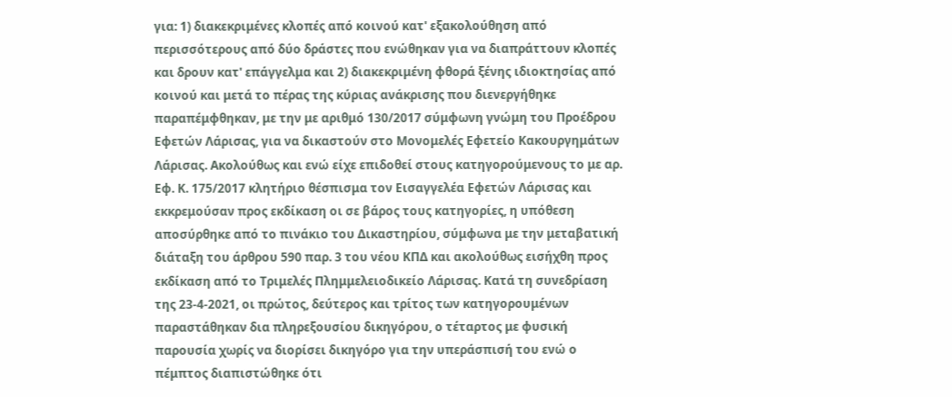για: 1) διακεκριμένες κλοπές από κοινού κατ' εξακολούθηση από περισσότερους από δύο δράστες που ενώθηκαν για να διαπράττουν κλοπές και δρουν κατ' επάγγελμα και 2) διακεκριμένη φθορά ξένης ιδιοκτησίας από κοινού και μετά το πέρας της κύριας ανάκρισης που διενεργήθηκε παραπέμφθηκαν, με την με αριθμό 130/2017 σύμφωνη γνώμη του Προέδρου Εφετών Λάρισας, για να δικαστούν στο Μονομελές Εφετείο Κακουργημάτων Λάρισας. Ακολούθως και ενώ είχε επιδοθεί στους κατηγορούμενους το με αρ. Εφ. Κ. 175/2017 κλητήριο θέσπισμα τον Εισαγγελέα Εφετών Λάρισας και εκκρεμούσαν προς εκδίκαση οι σε βάρος τους κατηγορίες, η υπόθεση αποσύρθηκε από το πινάκιο του Δικαστηρίου, σύμφωνα με την μεταβατική διάταξη του άρθρου 590 παρ. 3 του νέου ΚΠΔ και ακολούθως εισήχθη προς εκδίκαση από το Τριμελές Πλημμελειοδικείο Λάρισας. Κατά τη συνεδρίαση της 23-4-2021, οι πρώτος, δεύτερος και τρίτος των κατηγορουμένων παραστάθηκαν δια πληρεξουσίου δικηγόρου, ο τέταρτος με φυσική παρουσία χωρίς να διορίσει δικηγόρο για την υπεράσπισή του ενώ ο πέμπτος διαπιστώθηκε ότι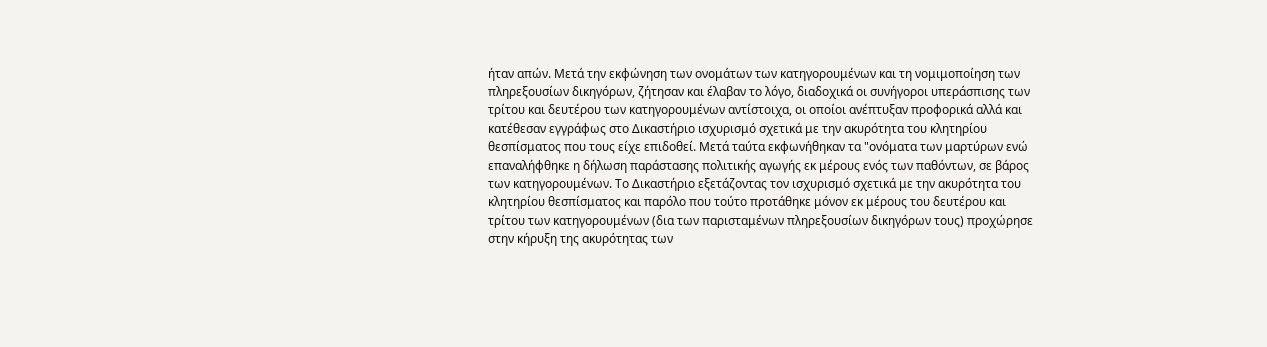ήταν απών. Μετά την εκφώνηση των ονομάτων των κατηγορουμένων και τη νομιμοποίηση των πληρεξουσίων δικηγόρων, ζήτησαν και έλαβαν το λόγο, διαδοχικά οι συνήγοροι υπεράσπισης των τρίτου και δευτέρου των κατηγορουμένων αντίστοιχα, οι οποίοι ανέπτυξαν προφορικά αλλά και κατέθεσαν εγγράφως στο Δικαστήριο ισχυρισμό σχετικά με την ακυρότητα του κλητηρίου θεσπίσματος που τους είχε επιδοθεί. Μετά ταύτα εκφωνήθηκαν τα "ονόματα των μαρτύρων ενώ επαναλήφθηκε η δήλωση παράστασης πολιτικής αγωγής εκ μέρους ενός των παθόντων, σε βάρος των κατηγορουμένων. Το Δικαστήριο εξετάζοντας τον ισχυρισμό σχετικά με την ακυρότητα του κλητηρίου θεσπίσματος και παρόλο που τούτο προτάθηκε μόνον εκ μέρους του δευτέρου και τρίτου των κατηγορουμένων (δια των παρισταμένων πληρεξουσίων δικηγόρων τους) προχώρησε στην κήρυξη της ακυρότητας των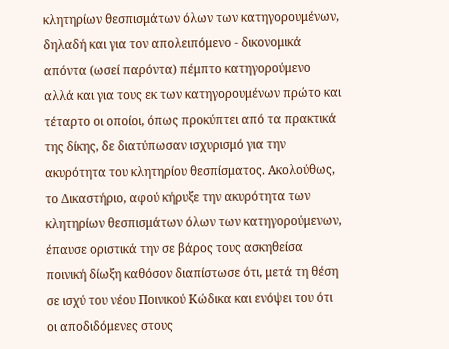κλητηρίων θεσπισμάτων όλων των κατηγορουμένων, δηλαδή και για τον απολειπόμενο - δικονομικά απόντα (ωσεί παρόντα) πέμπτο κατηγορούμενο αλλά και για τους εκ των κατηγορουμένων πρώτο και τέταρτο οι οποίοι, όπως προκύπτει από τα πρακτικά της δίκης, δε διατύπωσαν ισχυρισμό για την ακυρότητα του κλητηρίου θεσπίσματος. Ακολούθως, το Δικαστήριο, αφού κήρυξε την ακυρότητα των κλητηρίων θεσπισμάτων όλων των κατηγορούμενων, έπαυσε οριστικά την σε βάρος τους ασκηθείσα ποινική δίωξη καθόσον διαπίστωσε ότι, μετά τη θέση σε ισχύ του νέου Ποινικού Κώδικα και ενόψει του ότι οι αποδιδόμενες στους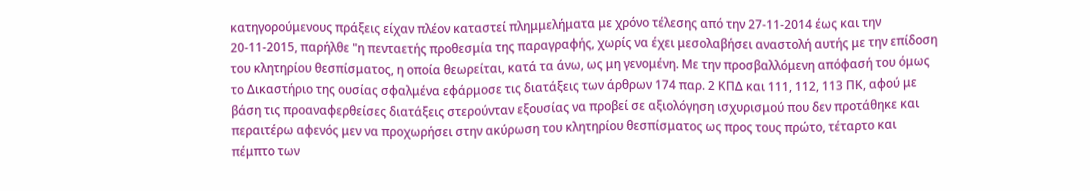κατηγορούμενους πράξεις είχαν πλέον καταστεί πλημμελήματα με χρόνο τέλεσης από την 27-11-2014 έως και την 20-11-2015, παρήλθε "η πενταετής προθεσμία της παραγραφής, χωρίς να έχει μεσολαβήσει αναστολή αυτής με την επίδοση του κλητηρίου θεσπίσματος, η οποία θεωρείται, κατά τα άνω, ως μη γενομένη. Με την προσβαλλόμενη απόφασή του όμως το Δικαστήριο της ουσίας σφαλμένα εφάρμοσε τις διατάξεις των άρθρων 174 παρ. 2 ΚΠΔ και 111, 112, 113 ΠΚ, αφού με βάση τις προαναφερθείσες διατάξεις στερούνταν εξουσίας να προβεί σε αξιολόγηση ισχυρισμού που δεν προτάθηκε και περαιτέρω αφενός μεν να προχωρήσει στην ακύρωση του κλητηρίου θεσπίσματος ως προς τους πρώτο, τέταρτο και πέμπτο των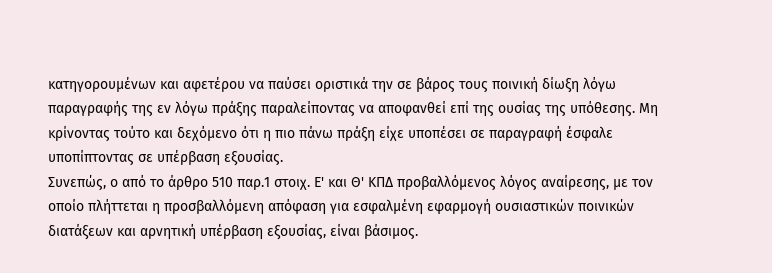κατηγορουμένων και αφετέρου να παύσει οριστικά την σε βάρος τους ποινική δίωξη λόγω παραγραφής της εν λόγω πράξης παραλείποντας να αποφανθεί επί της ουσίας της υπόθεσης. Μη κρίνοντας τούτο και δεχόμενο ότι η πιο πάνω πράξη είχε υποπέσει σε παραγραφή έσφαλε υποπίπτοντας σε υπέρβαση εξουσίας.
Συνεπώς, ο από το άρθρο 510 παρ.1 στοιχ. Ε' και Θ' ΚΠΔ προβαλλόμενος λόγος αναίρεσης, με τον οποίο πλήττεται η προσβαλλόμενη απόφαση για εσφαλμένη εφαρμογή ουσιαστικών ποινικών διατάξεων και αρνητική υπέρβαση εξουσίας, είναι βάσιμος.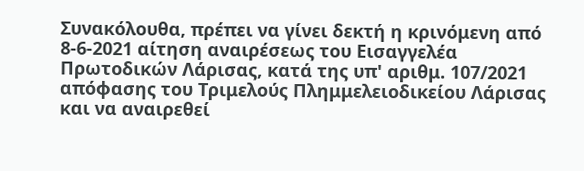Συνακόλουθα, πρέπει να γίνει δεκτή η κρινόμενη από 8-6-2021 αίτηση αναιρέσεως του Εισαγγελέα Πρωτοδικών Λάρισας, κατά της υπ' αριθμ. 107/2021 απόφασης του Τριμελούς Πλημμελειοδικείου Λάρισας και να αναιρεθεί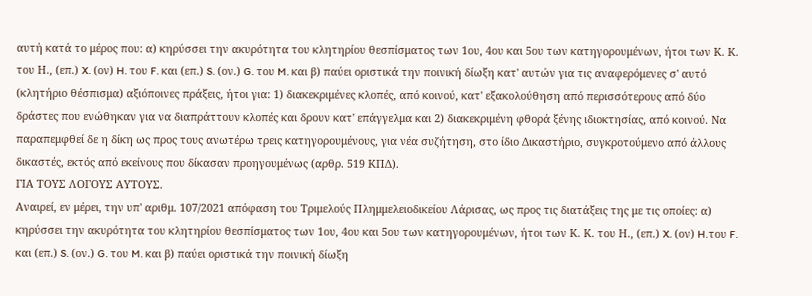αυτή κατά το μέρος που: α) κηρύσσει την ακυρότητα του κλητηρίου θεσπίσματος των 1ου, 4ου και 5ου των κατηγορουμένων, ήτοι των Κ. Κ. του Η., (επ.) X. (ον) H. του F. και (επ.) S. (ον.) G. του M. και β) παύει οριστικά την ποινική δίωξη κατ' αυτών για τις αναφερόμενες σ' αυτό (κλητήριο θέσπισμα) αξιόποινες πράξεις, ήτοι για: 1) διακεκριμένες κλοπές, από κοινού, κατ' εξακολούθηση από περισσότερους από δύο δράστες που ενώθηκαν για να διαπράττουν κλοπές και δρουν κατ' επάγγελμα και 2) διακεκριμένη φθορά ξένης ιδιοκτησίας, από κοινού. Να παραπεμφθεί δε η δίκη ως προς τους ανωτέρω τρεις κατηγορουμένους, για νέα συζήτηση, στο ίδιο Δικαστήριο, συγκροτούμενο από άλλους δικαστές, εκτός από εκείνους που δίκασαν προηγουμένως (αρθρ. 519 ΚΠΔ).
ΓΙΑ ΤΟΥΣ ΛΟΓΟΥΣ ΑΥΤΟΥΣ.
Αναιρεί, εν μέρει, την υπ' αριθμ. 107/2021 απόφαση του Τριμελούς Πλημμελειοδικείου Λάρισας, ως προς τις διατάξεις της με τις οποίες: α) κηρύσσει την ακυρότητα του κλητηρίου θεσπίσματος των 1ου, 4ου και 5ου των κατηγορουμένων, ήτοι των Κ. Κ. του Η., (επ.) X. (ον) H.του F. και (επ.) S. (ον.) G. του M. και β) παύει οριστικά την ποινική δίωξη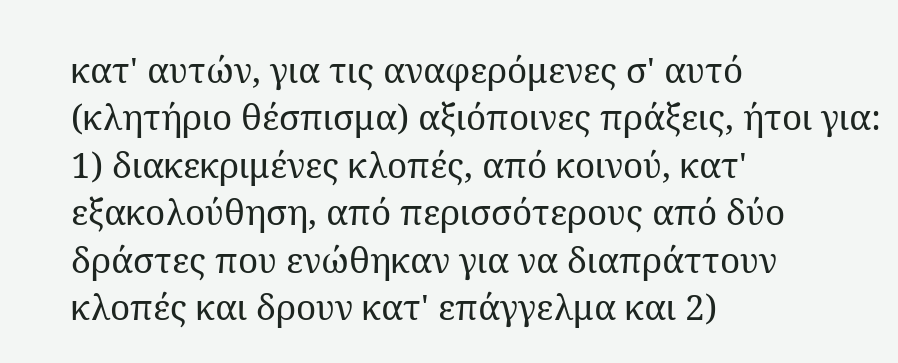κατ' αυτών, για τις αναφερόμενες σ' αυτό (κλητήριο θέσπισμα) αξιόποινες πράξεις, ήτοι για: 1) διακεκριμένες κλοπές, από κοινού, κατ' εξακολούθηση, από περισσότερους από δύο δράστες που ενώθηκαν για να διαπράττουν κλοπές και δρουν κατ' επάγγελμα και 2)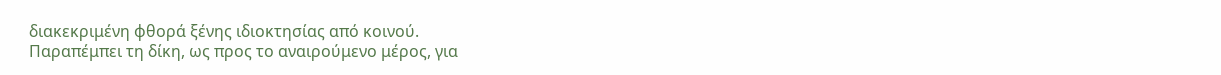διακεκριμένη φθορά ξένης ιδιοκτησίας από κοινού.
Παραπέμπει τη δίκη, ως προς το αναιρούμενο μέρος, για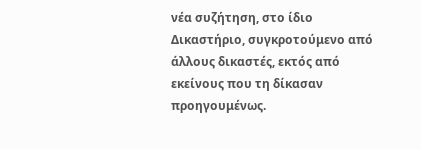νέα συζήτηση, στο ίδιο Δικαστήριο, συγκροτούμενο από άλλους δικαστές, εκτός από εκείνους που τη δίκασαν προηγουμένως.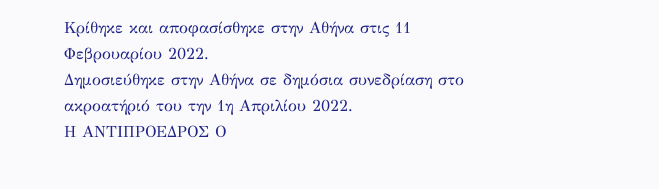Κρίθηκε και αποφασίσθηκε στην Αθήνα στις 11 Φεβρουαρίου 2022.
Δημοσιεύθηκε στην Αθήνα σε δημόσια συνεδρίαση στο ακροατήριό του την 1η Απριλίου 2022.
Η ΑΝΤΙΠΡΟΕΔΡΟΣ Ο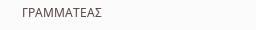ΓΡΑΜΜΑΤΕΑΣ